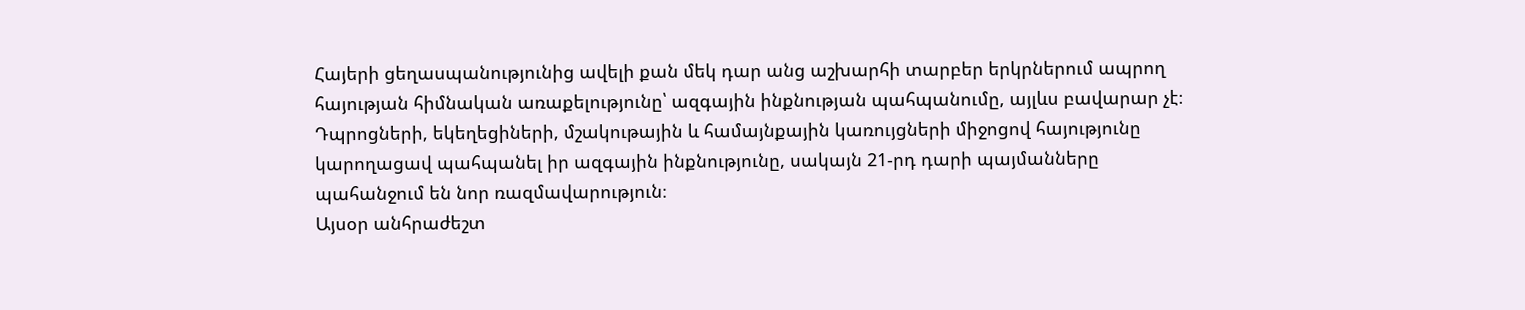Հայերի ցեղասպանությունից ավելի քան մեկ դար անց աշխարհի տարբեր երկրներում ապրող հայության հիմնական առաքելությունը՝ ազգային ինքնության պահպանումը, այլևս բավարար չէ։
Դպրոցների, եկեղեցիների, մշակութային և համայնքային կառույցների միջոցով հայությունը կարողացավ պահպանել իր ազգային ինքնությունը, սակայն 21-րդ դարի պայմանները պահանջում են նոր ռազմավարություն։
Այսօր անհրաժեշտ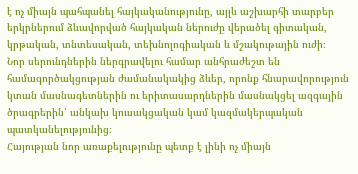է ոչ միայն պահպանել հայկականությունը, այլև աշխարհի տարբեր երկրներում ձևավորված հայկական ներուժը վերածել գիտական, կրթական, տնտեսական, տեխնոլոգիական և մշակութային ուժի։
Նոր սերունդներին ներգրավելու համար անհրաժեշտ են համագործակցության ժամանակակից ձևեր, որոնք հնարավորություն կտան մասնագետներին ու երիտասարդներին մասնակցել ազգային ծրագրերին՝ անկախ կուսակցական կամ կազմակերպական պատկանելությունից։
Հայության նոր առաքելությունը պետք է լինի ոչ միայն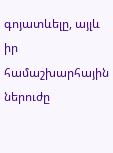գոյատևելը, այլև իր համաշխարհային ներուժը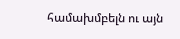համախմբելն ու այն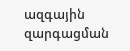ազգային զարգացման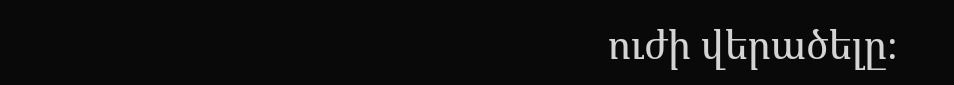ուժի վերածելը։